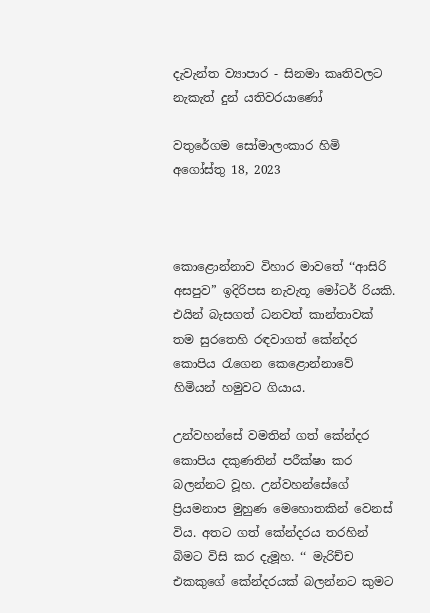දැවැන්ත ව්‍යාපාර - සිනමා කෘතිවලට නැකැත් දුන් යතිවරයාණෝ

වතුරේගම සෝමාලංකාර හිමි
අගෝස්තු 18, 2023



කොළොන්නාව විහාර මාවතේ ‘‘ආසිරි අසපුව” ඉදිරිපස නැවැතූ මෝටර් රියකි. එයින් බැසගත් ධනවත් කාන්තාවක් තම සුරතෙහි රඳවාගත් කේන්දර කොපිය රැගෙන කෙළොන්නාවේ හිමියන් හමුවට ගියාය.

උන්වහන්සේ වමතින් ගත් කේන්දර කොපිය දකුණතින් පරීක්ෂා කර බලන්නට වූහ. උන්වහන්සේගේ ප්‍රියමනාප මුහුණ මෙහොතකින් වෙනස් විය. අතට ගත් කේන්දරය තරහින් බිමට විසි කර දැමූහ. ‘‘ මැරිච්ච එකකුගේ කේන්දරයක් බලන්නට කුමට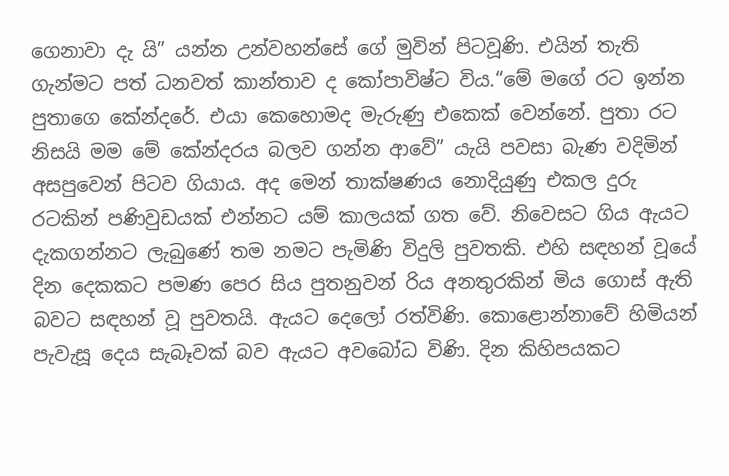ගෙනාවා දැ යි” යන්න උන්වහන්සේ ගේ මුවින් පිටවූණි. එයින් තැති ගැන්මට පත් ධනවත් කාන්තාව ද කෝපාවිෂ්ට විය.“මේ මගේ රට ඉන්න පුතාගෙ කේන්දරේ. එයා කෙහොමද මැරුණු එකෙක් වෙන්නේ. පුතා රට නිසයි මම මේ කේන්දරය බලව ගන්න ආවේ” යැයි පවසා බැණ වදිමින් අසපුවෙන් පිටව ගියාය. අද මෙන් තාක්ෂණය නොදියුණු එකල දුරු රටකින් පණිවුඩයක් එන්නට යම් කාලයක් ගත වේ. නිවෙසට ගිය ඇයට දැකගන්නට ලැබුණේ තම නමට පැමිණි විදුලි පුවතකි. එහි සඳහන් වූයේ දින දෙකකට පමණ පෙර සිය පුතනුවන් රිය අනතුරකින් මිය ගොස් ඇති බවට සඳහන් වූ පුවතයි. ඇයට දෙලෝ රත්විණි. කොළොන්නාවේ හිමියන් පැවැසූ දෙය සැබෑවක් බව ඇයට අවබෝධ විණි. දින කිහිපයකට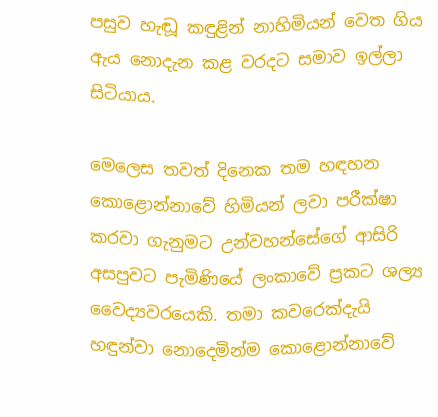පසුව හැඬූ කඳුළින් නාහිමියන් වෙත ගිය ඇය නොදැන කළ වරදට සමාව ඉල්ලා සිටියාය.

මෙලෙස තවත් දිනෙක තම හඳහන කොළොන්නාවේ හිමියන් ලවා පරීක්ෂා කරවා ගැනුමට උන්වහන්සේගේ ආසිරි අසපුවට පැමිණියේ ලංකාවේ ප්‍රකට ශල්‍ය වෛද්‍යවරයෙකි. තමා කවරෙක්දැයි හඳුන්වා නොදෙමින්ම කොළොන්නාවේ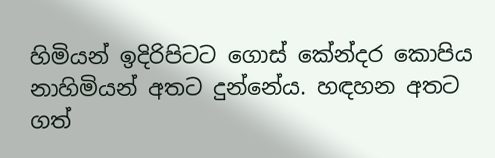හිමියන් ඉදිරිපිටට ගොස් කේන්දර කොපිය නාහිමියන් අතට දුන්නේය. හඳහන අතට ගත්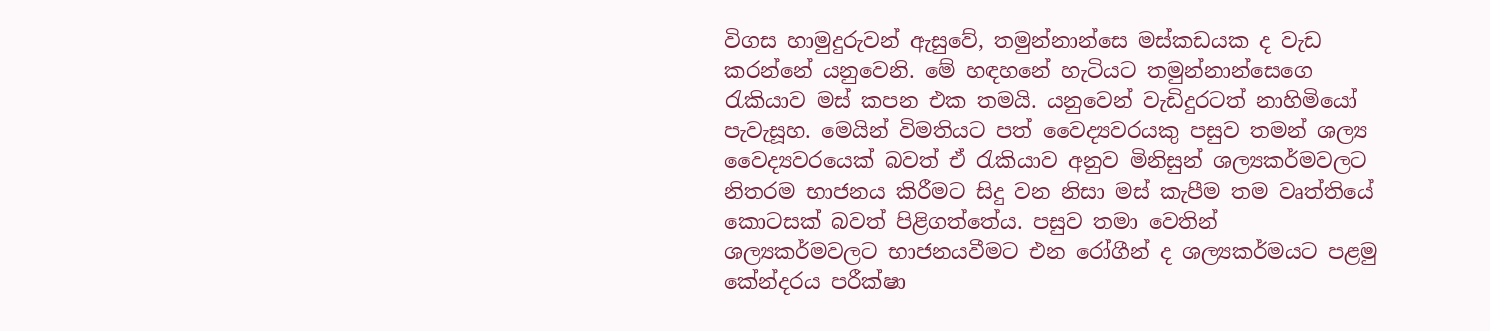විගස හාමුදුරුවන් ඇසුවේ, තමුන්නාන්සෙ මස්කඩයක ද වැඩ කරන්නේ යනුවෙනි. මේ හඳහනේ හැටියට තමුන්නාන්සෙගෙ රැකියාව මස් කපන එක තමයි. යනුවෙන් වැඩිදුරටත් නාහිමියෝ පැවැසූහ. මෙයින් විමතියට පත් වෛද්‍යවරයකු පසුව තමන් ශල්‍ය වෛද්‍යවරයෙක් බවත් ඒ රැකියාව අනුව මිනිසුන් ශල්‍යකර්මවලට නිතරම භාජනය කිරීමට සිදු වන නිසා මස් කැපීම තම වෘත්තියේ කොටසක් බවත් පිළිගත්තේය. පසුව තමා වෙතින් ශල්‍යකර්මවලට භාජනයවීමට එන රෝගීන් ද ශල්‍යකර්මයට පළමු කේන්දරය පරීක්ෂා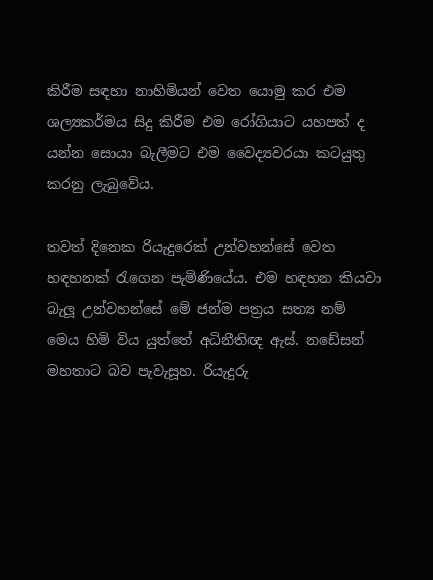කිරීම සඳහා නාහිමියන් වෙත යොමු කර එම ශල්‍යකර්මය සිදු කිරීම එම රෝගියාට යහපත් ද යන්න සොයා බැලීමට එම වෛද්‍යවරයා කටයුතු කරනු ලැබුවේය.

තවත් දිනෙක රියැදුරෙක් උන්වහන්සේ වෙත හඳහනක් රැගෙන පැමිණියේය. එම හඳහන කියවා බැලූ උන්වහන්සේ මේ ජන්ම පත්‍රය සත්‍ය නම් මෙය හිමි විය යුත්තේ අධිනීතිඥ ඇස්. නඩේසන් මහතාට බව පැවැසූහ. රියැදුරු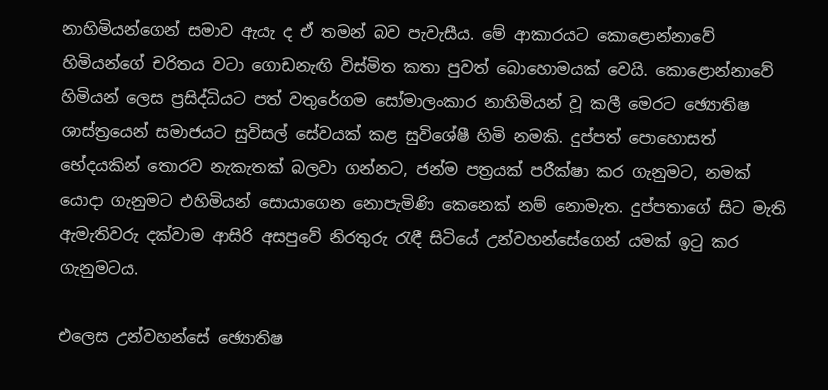නාහිමියන්ගෙන් සමාව ඇයැ ද ඒ තමන් බව පැවැසීය. මේ ආකාරයට කොළොන්නාවේ හිමියන්ගේ චරිතය වටා ගොඩනැඟි විස්මිත කතා පුවත් බොහොමයක් වෙයි. කොළොන්නාවේ හිමියන් ලෙස ප්‍රසිද්ධියට පත් වතුරේගම සෝමාලංකාර නාහිමියන් වූ කලී මෙරට ඡ්‍යොතිෂ ශාස්ත්‍රයෙන් සමාජයට සුවිසල් සේවයක් කළ සුවිශේෂී හිමි නමකි. දුප්පත් පොහොසත් භේදයකින් තොරව නැකැතක් බලවා ගන්නට, ජන්ම පත්‍රයක් පරීක්ෂා කර ගැනුමට, නමක් යොදා ගැනුමට එහිමියන් සොයාගෙන නොපැමිණි කෙනෙක් නම් නොමැත. දුප්පතාගේ සිට මැති ඇමැතිවරු දක්වාම ආසිරි අසපුවේ නිරතුරු රැඳී සිටියේ උන්වහන්සේගෙන් යමක් ඉටු කර ගැනුමටය.

එලෙස උන්වහන්සේ ඡ්‍යොතිෂ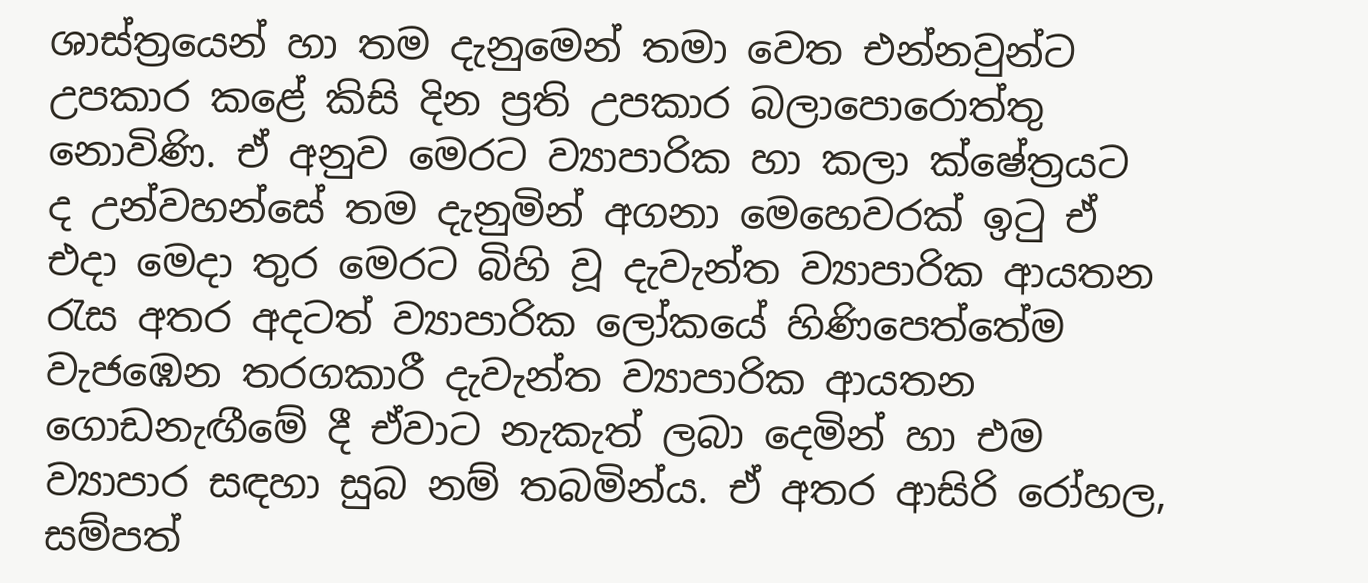ශාස්ත්‍රයෙන් හා තම දැනුමෙන් තමා වෙත එන්නවුන්ට උපකාර කළේ කිසි දින ප්‍රති උපකාර බලාපොරොත්තු නොවිණි. ඒ අනුව මෙරට ව්‍යාපාරික හා කලා ක්ෂේත්‍රයට ද උන්වහන්සේ තම දැනුමින් අගනා මෙහෙවරක් ඉටු ඒ එදා මෙදා තුර මෙරට බිහි වූ දැවැන්ත ව්‍යාපාරික ආයතන රැස අතර අදටත් ව්‍යාපාරික ලෝකයේ හිණිපෙත්තේම වැජඹෙන තරගකාරී දැවැන්ත ව්‍යාපාරික ආයතන ගොඩනැඟීමේ දී ඒවාට නැකැත් ලබා දෙමින් හා එම ව්‍යාපාර සඳහා සුබ නම් තබමින්ය. ඒ අතර ආසිරි රෝහල, සම්පත්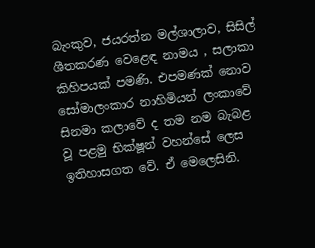බැංකුව, ජයරත්න මල්ශාලාව, සිසිල් ශීතකරණ වෙළෙඳ නාමය , සලාකා කිහිපයක් පමණි. එපමණක් නොව සෝමාලංකාර නාහිමියන් ලංකාවේ සිනමා කලාවේ ද තම නම බැබළ වූ පළමු භික්ෂූන් වහන්සේ ලෙස ඉතිහාසගත වේ. ඒ මෙලෙසිනි.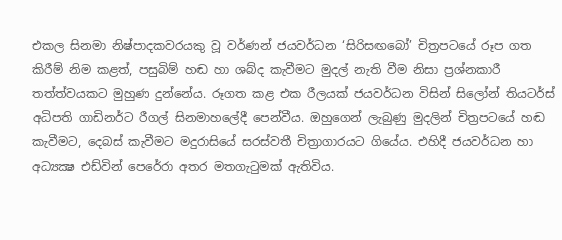එකල සිනමා නිෂ්පාදකවරයකු වූ වර්ණන් ජයවර්ධන ‘සිරිසඟබෝ’ චිත්‍රපටයේ රූප ගත කිරීම් නිම කළත්, පසුබිම් හඬ හා ශබ්ද කැවීමට මුදල් නැති වීම නිසා ප්‍රශ්නකාරී තත්ත්වයකට මුහුණ දුන්නේය. රූගත කළ එක රීලයක් ජයවර්ධන විසින් සිලෝන් තියටර්ස් අධිපති ගාඩිනර්ට රීගල් සිනමාහලේදී පෙන්වීය. ඔහුගෙන් ලැබුණු මුදලින් චිත්‍රපටයේ හඬ කැවීමට, දෙබස් කැවීමට මදුරාසියේ සරස්වතී චිත්‍රාගාරයට ගියේය. එහිදී ජයවර්ධන හා අධ්‍යක්‍ෂ එඩ්වින් පෙරේරා අතර මතගැටුමක් ඇතිවිය.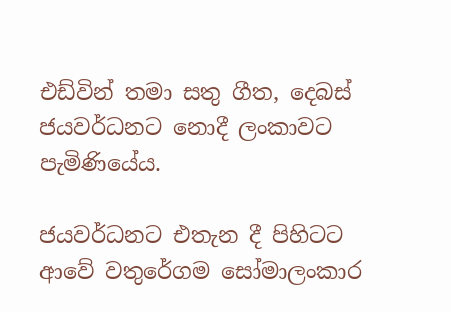එඩ්වින් තමා සතු ගීත, දෙබස් ජයවර්ධනට නොදී ලංකාවට පැමිණියේය.

ජයවර්ධනට එතැන දී පිහිටට ආවේ වතුරේගම සෝමාලංකාර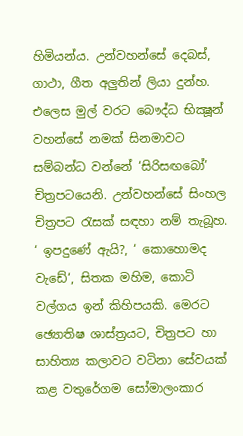හිමියන්ය. උන්වහන්සේ දෙබස්, ගාථා, ගීත අලුතින් ලියා දුන්හ. එලෙස මුල් වරට බෞද්ධ භික්‍ෂූන් වහන්සේ නමක් සිනමාවට සම්බන්ධ වන්නේ ‘සිරිසඟබෝ’ චිත්‍රපටයෙනි. උන්වහන්සේ සිංහල චිත්‍රපට රැසක් සඳහා නම් තැබූහ. ‘ ඉපදුණේ ඇයි?, ‘ කොහොමද වැඩේ‘, සිතක මහිම, කොටි වල්ගය ඉන් කිහිපයකි. මෙරට ඡ්‍යොතිෂ ශාස්ත්‍රයට, චිත්‍රපට හා සාහිත්‍ය කලාවට වටිනා සේවයක් කළ වතුරේගම සෝමාලංකාර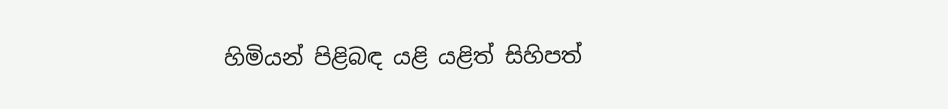හිමියන් පිළිබඳ යළි යළිත් සිහිපත්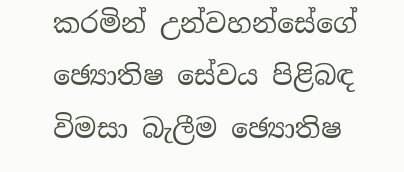කරමින් උන්වහන්සේගේ ඡ්‍යොතිෂ සේවය පිළිබඳ විමසා බැලීම ඡ්‍යොතිෂ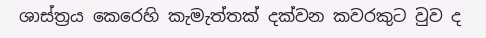ශාස්ත්‍රය කෙරෙහි කැමැත්තක් දක්වන කවරකුට වුව ද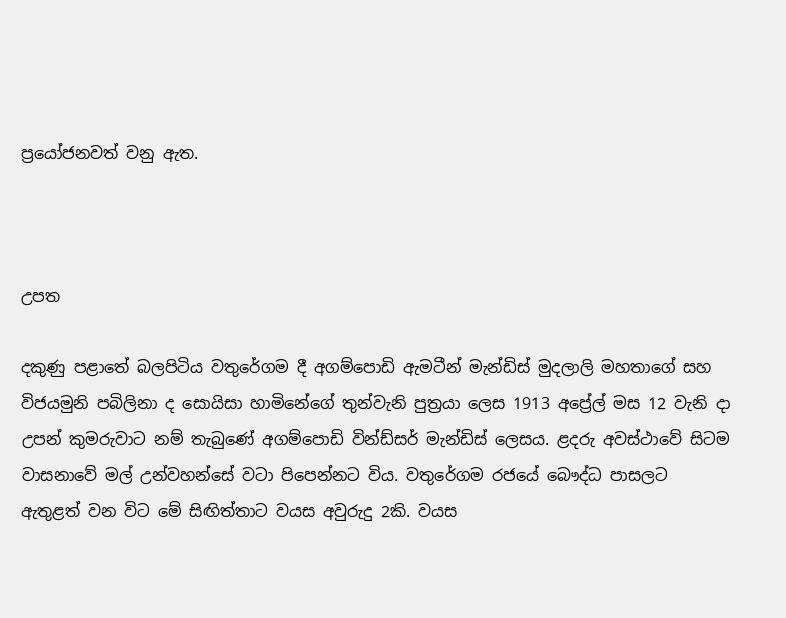ප්‍රයෝජනවත් වනු ඇත.



උපත

දකුණු පළාතේ බලපිටිය වතුරේගම දී අගම්පොඩි ඇමටීන් මැන්ඩිස් මුදලාලි මහතාගේ සහ විජයමුනි පබිලිනා ද සොයිසා හාමිනේගේ තුන්වැනි පුත්‍රයා ලෙස 1913 අප්‍රේල් මස 12 වැනි දා උපන් කුමරුවාට නම් තැබුණේ අගම්පොඩි වින්ඩ්සර් මැන්ඩිස් ලෙසය. ළදරු අවස්ථාවේ සිටම වාසනාවේ මල් උන්වහන්සේ වටා පිපෙන්නට විය. වතුරේගම රජයේ බෞද්ධ පාසලට ඇතුළත් වන විට මේ සිඟිත්තාට වයස අවුරුදු 2කි. වයස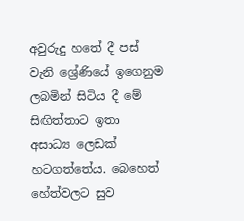අවුරුදු හතේ දී පස් වැනි ශ්‍රේණියේ ඉගෙනුම ලබමින් සිටිය දී මේ සිඟිත්තාට ඉතා අසාධ්‍ය ලෙඩක් හටගත්තේය. බෙහෙත් හේත්වලට සුව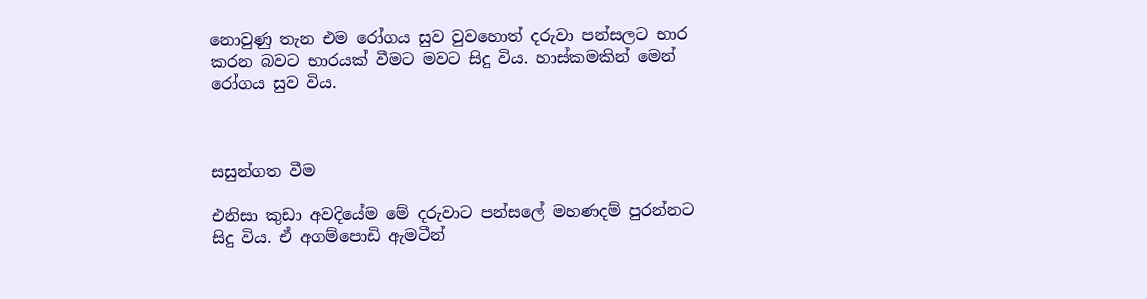නොවුණු තැන එම රෝගය සුව වුවහොත් දරුවා පන්සලට භාර කරන බවට භාරයක් වීමට මවට සිදු විය. හාස්කමකින් මෙන් රෝගය සුව විය.



සසුන්ගත වීම

එනිසා කුඩා අවදියේම මේ දරුවාට පන්සලේ මහණදම් පුරන්නට සිදු විය. ඒ අගම්පොඩි ඇමටීන්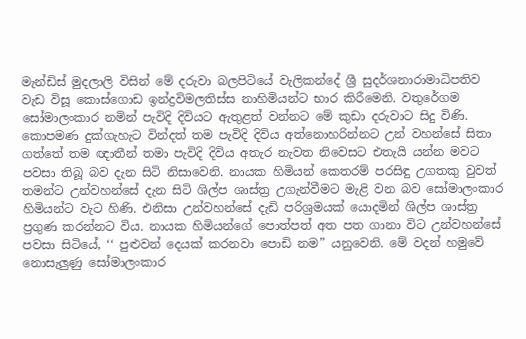මැන්ඩිස් මුදලාලි විසින් මේ දරුවා බලපිටියේ වැලිකන්දේ ශ්‍රී සුදර්ශනාරාමාධිපතිව වැඩ විසූ කොස්ගොඩ ඉන්ද්‍රවිමලතිස්ස නාහිමියන්ට භාර කිරීමෙනි. වතුරේගම සෝමාලංකාර නමින් පැවිදි දිවියට ඇතුළත් වන්නට මේ කුඩා දරුවාට සිදු විණි. කොපමණ දුක්ගැහැට වින්දත් තම පැවිදි දිවිය අත්නොහරින්නට උන් වහන්සේ සිතා ගත්තේ තම ඥාතීන් තමා පැවිදි දිවිය අතැර නැවත නිවෙසට එතැයි යන්න මවට පවසා තිබූ බව දැන සිටි නිසාවෙනි. නායක හිමියන් කෙතරම් පරසිඳු උගතකු වුවත් තමන්ට උන්වහන්සේ දැන සිටි ශිල්ප ශාස්ත්‍ර උගැන්වීමට මැළි වන බව සෝමාලංකාර හිමියන්ට වැට හිණි. එනිසා උන්වහන්සේ දැඩි පරිශ්‍රමයක් යොදමින් ශිල්ප ශාස්ත්‍ර ප්‍රගුණ කරන්නට විය. නායක හිමියන්ගේ පොත්පත් අත පත ගානා විට උන්වහන්සේ පවසා සිටියේ, ‘‘ පුළුවන් දෙයක් කරනවා පොඩි නම” යනුවෙනි. මේ වදන් හමුවේ නොසැලුණු සෝමාලංකාර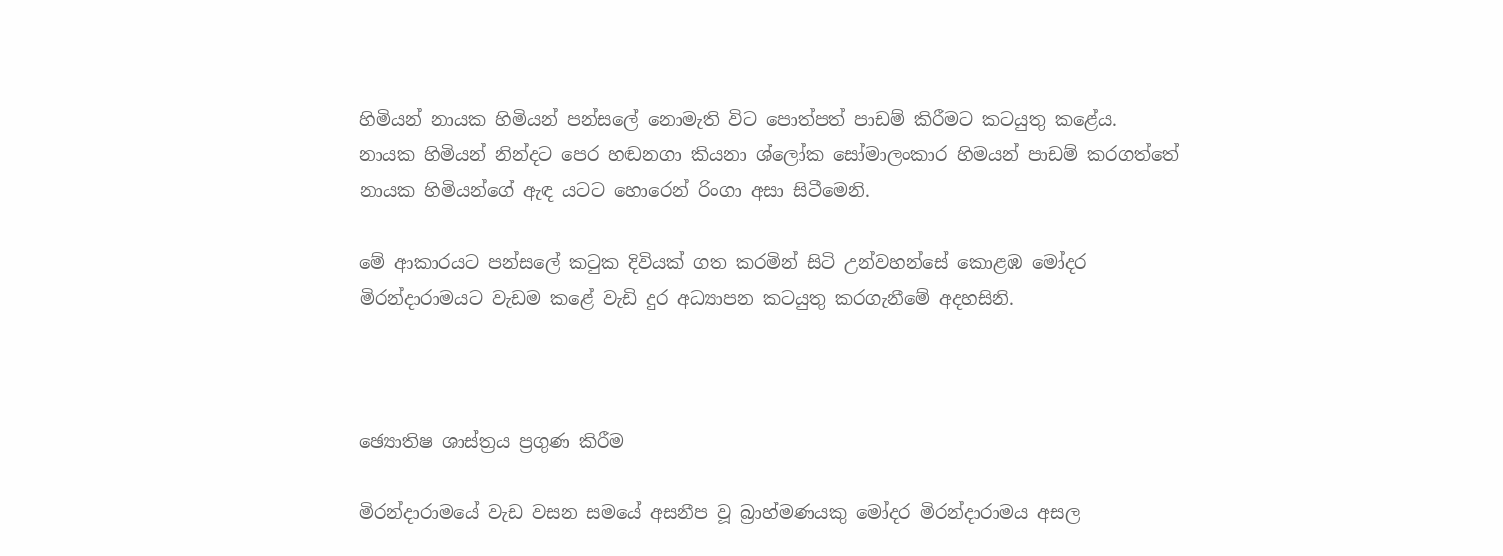හිමියන් නායක හිමියන් පන්සලේ නොමැති විට පොත්පත් පාඩම් කිරීමට කටයුතු කළේය. නායක හිමියන් නින්දට පෙර හඬනගා කියනා ශ්ලෝක සෝමාලංකාර හිමයන් පාඩම් කරගත්තේ නායක හිමියන්ගේ ඇඳ යටට හොරෙන් රිංගා අසා සිටීමෙනි.

මේ ආකාරයට පන්සලේ කටුක දිවියක් ගත කරමින් සිටි උන්වහන්සේ කොළඹ මෝදර මිරන්දාරාමයට වැඩම කළේ වැඩි දුර අධ්‍යාපන කටයුතු කරගැනීමේ අදහසිනි.



ඡ්‍යොතිෂ ශාස්ත්‍රය ප්‍රගුණ කිරීම

මිරන්දාරාමයේ වැඩ වසන සමයේ අසනීප වූ බ්‍රාහ්මණයකු මෝදර මිරන්දාරාමය අසල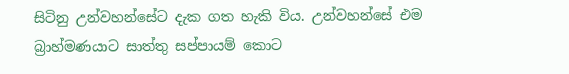සිටිනු උන්වහන්සේට දැක ගත හැකි විය. උන්වහන්සේ එම බ්‍රාහ්මණයාට සාත්තු සප්පායම් කොට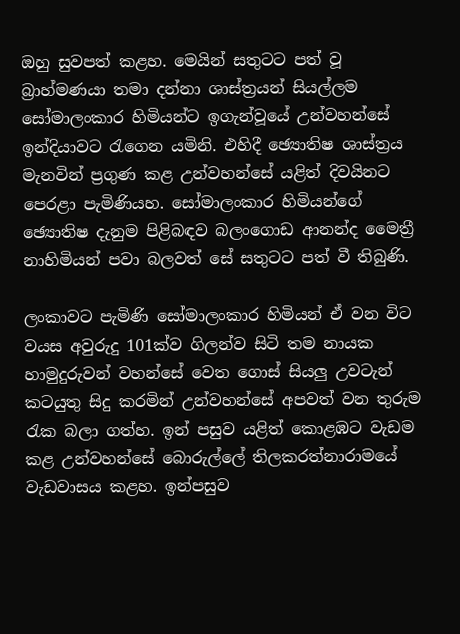ඔහු සුවපත් කළහ. මෙයින් සතුටට පත් වූ බ්‍රාහ්මණයා තමා දන්නා ශාස්ත්‍රයන් සියල්ලම සෝමාලංකාර හිමියන්ට ඉගැන්වූයේ උන්වහන්සේ ඉන්දියාවට රැගෙන යමිනි. එහිදී ඡ්‍යොතිෂ ශාස්ත්‍රය මැනවින් ප්‍රගුණ කළ උන්වහන්සේ යළිත් දිවයිනට පෙරළා පැමිණියහ. සෝමාලංකාර හිමියන්ගේ ඡ්‍යොතිෂ දැනුම පිළිබඳව බලංගොඩ ආනන්ද මෛත්‍රී නාහිමියන් පවා බලවත් සේ සතුටට පත් වී තිබුණි.

ලංකාවට පැමිණි සෝමාලංකාර හිමියන් ඒ වන විට වයස අවුරුදු 101ක්ව ගිලන්ව සිටි තම නායක හාමුදුරුවන් වහන්සේ වෙත ගොස් සියලු උවටැන් කටයුතු සිදු කරමින් උන්වහන්සේ අපවත් වන තුරුම රැක බලා ගත්හ. ඉන් පසුව යළිත් කොළඹට වැඩම කළ උන්වහන්සේ බොරුල්ලේ තිලකරත්නාරාමයේ වැඩවාසය කළහ. ඉන්පසුව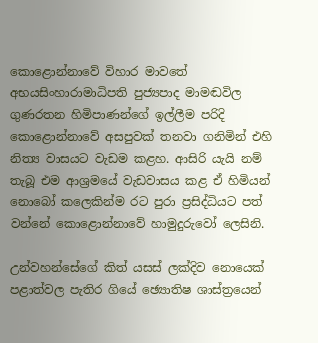කොළොන්නාවේ විහාර මාවතේ අභයසිංහාරාමාධිපති පුජ්‍යපාද මාමඬවිල ගුණරතන හිමිපාණන්ගේ ඉල්ලීම පරිදි කොළොන්නාවේ අසපුවක් තනවා ගනිමින් එහි නිත්‍ය වාසයට වැඩම කළහ. ආසිරි යැයි නම් තැබූ එම ආශ්‍රමයේ වැඩවාසය කළ ඒ හිමියන් නොබෝ කලෙකින්ම රට පුරා ප්‍රසිද්ධියට පත් වන්නේ කොළොන්නාවේ හාමුදුරුවෝ ලෙසිනි.

උන්වහන්සේගේ කිත් යසස් ලක්දිව නොයෙක් පළාත්වල පැතිර ගියේ ඡ්‍යොතිෂ ශාස්ත්‍රයෙන්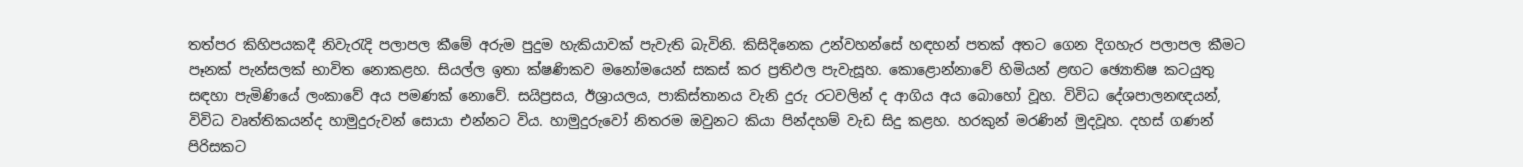තත්පර කිහිපයකදී නිවැරැදි පලාපල කීමේ අරුම පුදුම හැකියාවක් පැවැති බැවිනි. කිසිදිනෙක උන්වහන්සේ හඳහන් පතක් අතට ගෙන දිගහැර පලාපල කීමට පෑනක් පැන්සලක් භාවිත නොකළහ. සියල්ල ඉතා ක්ෂණිකව මනෝමයෙන් සකස් කර ප්‍රතිඵල පැවැසූහ. කොළොන්නාවේ හිමියන් ළඟට ඡ්‍යොතිෂ කටයුතු සඳහා පැමිණියේ ලංකාවේ අය පමණක් නොවේ. සයිප්‍රසය, ඊශ්‍රායලය, පාකිස්තානය වැනි දුරු රටවලින් ද ආගිය අය බොහෝ වූහ. විවිධ දේශපාලනඥයන්, විවිධ වෘත්තිකයන්ද හාමුදුරුවන් සොයා එන්නට විය. හාමුදුරුවෝ නිතරම ඔවුනට කියා පින්දහම් වැඩ සිදු කළහ. හරකුන් මරණින් මුදවූහ. දහස් ගණන් පිරිසකට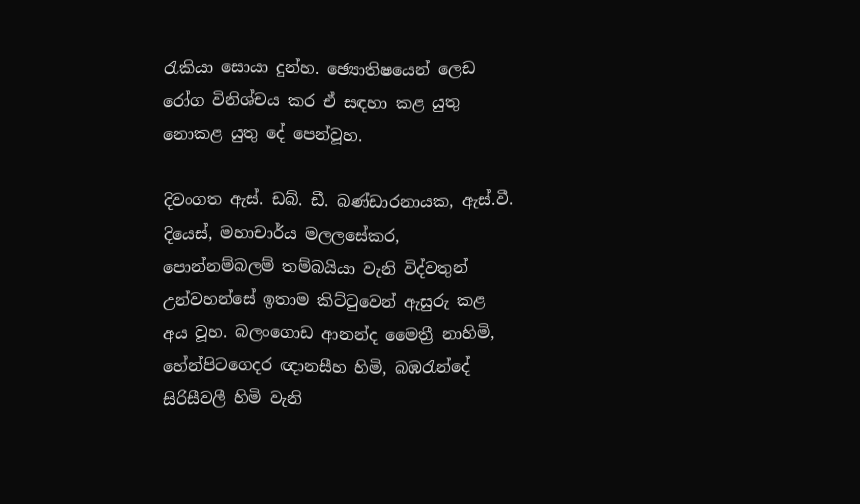රැකියා සොයා දුන්හ. ඡ්‍යොතිෂයෙන් ලෙඩ රෝග විනිශ්චය කර ඒ සඳහා කළ යුතු නොකළ යුතු දේ පෙන්වූහ.

දිවංගත ඇස්. ඩබ්. ඩී. බණ්ඩාරනායක, ඇස්.වී. දියෙස්, මහාචාර්ය මලලසේකර, පොන්නම්බලම් තම්බයියා වැනි විද්වතුන් උන්වහන්සේ ඉතාම කිට්ටුවෙන් ඇසුරු කළ අය වූහ. බලංගොඩ ආනන්ද මෛත්‍රී නාහිමි, හේන්පිටගෙදර ඥානසීහ හිමි, බඹරැන්දේ සිරිසීවලී හිමි වැනි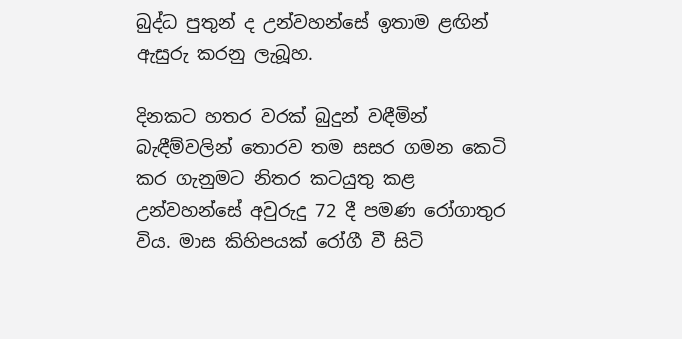බුද්ධ පුතුන් ද උන්වහන්සේ ඉතාම ළඟින් ඇසුරු කරනු ලැබූහ.

දිනකට හතර වරක් බුදුන් වඳීමින් බැඳීම්වලින් තොරව තම සසර ගමන කෙටි කර ගැනුමට නිතර කටයුතු කළ උන්වහන්සේ අවුරුදු 72 දී පමණ රෝගාතුර විය. මාස කිහිපයක් රෝගී වී සිටි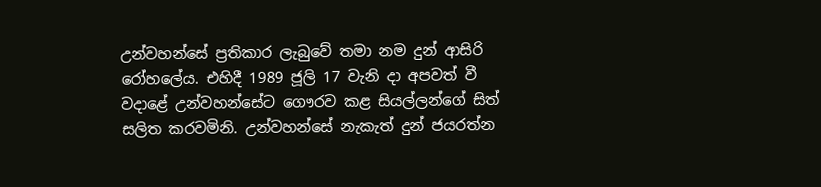උන්වහන්සේ ප්‍රතිකාර ලැබුවේ තමා නම දුන් ආසිරි රෝහලේය. එහිදී 1989 ජූලි 17 වැනි දා අපවත් වී වදාළේ උන්වහන්සේට ගෞරව කළ සියල්ලන්ගේ සිත් සලිත කරවමිනි. උන්වහන්සේ නැකැත් දුන් ජයරත්න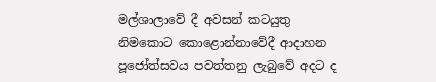මල්ශාලාවේ දී අවසන් කටයුතු නිමකොට කොළොන්නාවේදී ආදාහන පූජෝත්සවය පවත්තනු ලැබුවේ අදට ද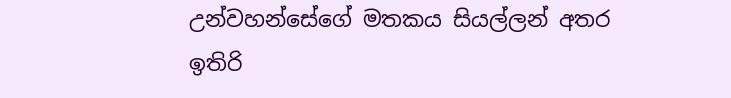උන්වහන්සේගේ මතකය සියල්ලන් අතර ඉතිරි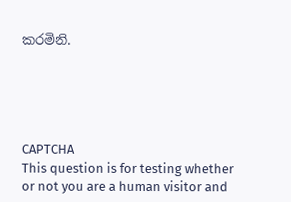කරමිනි.





CAPTCHA
This question is for testing whether or not you are a human visitor and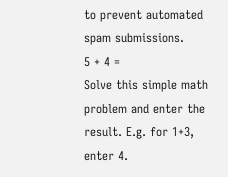to prevent automated spam submissions.
5 + 4 =
Solve this simple math problem and enter the result. E.g. for 1+3, enter 4.